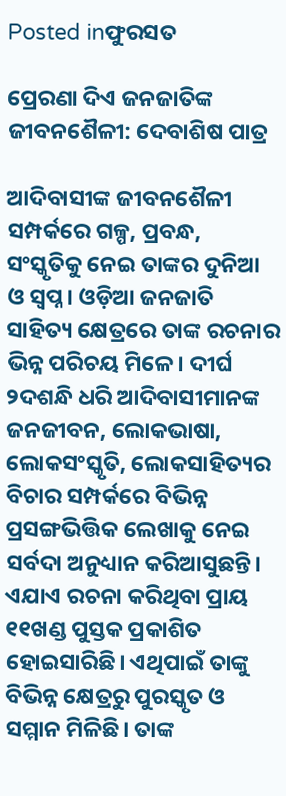Posted inଫୁରସତ

ପ୍ରେରଣା ଦିଏ ଜନଜାତିଙ୍କ ଜୀବନଶୈଳୀ: ଦେବାଶିଷ ପାତ୍ର

ଆଦିବାସୀଙ୍କ ଜୀବନଶୈଳୀ ସମ୍ପର୍କରେ ଗଳ୍ପ, ପ୍ରବନ୍ଧ, ସଂସ୍କୃତିକୁ ନେଇ ତାଙ୍କର ଦୁନିଆ ଓ ସ୍ବପ୍ନ। ଓଡ଼ିଆ ଜନଜାତି ସାହିତ୍ୟ କ୍ଷେତ୍ରରେ ତାଙ୍କ ରଚନାର ଭିନ୍ନ ପରିଚୟ ମିଳେ। ଦୀର୍ଘ ୨ଦଶନ୍ଧି ଧରି ଆଦିବାସୀମାନଙ୍କ ଜନଜୀବନ, ଲୋକଭାଷା, ଲୋକସଂସ୍କୃତି, ଲୋକସାହିତ୍ୟର ବିଚାର ସମ୍ପର୍କରେ ବିଭିନ୍ନ ପ୍ରସଙ୍ଗଭିତ୍ତିକ ଲେଖାକୁ ନେଇ ସର୍ବଦା ଅନୁଧ୍ୟାନ କରିଆସୁଛନ୍ତି। ଏଯାଏ ରଚନା କରିଥିବା ପ୍ରାୟ ୧୧ଖଣ୍ଡ ପୁସ୍ତକ ପ୍ରକାଶିତ ହୋଇସାରିଛି। ଏଥିପାଇଁ ତାଙ୍କୁ ବିଭିନ୍ନ କ୍ଷେତ୍ରରୁ ପୁରସ୍କୃତ ଓ ସମ୍ମାନ ମିଳିଛି। ତାଙ୍କ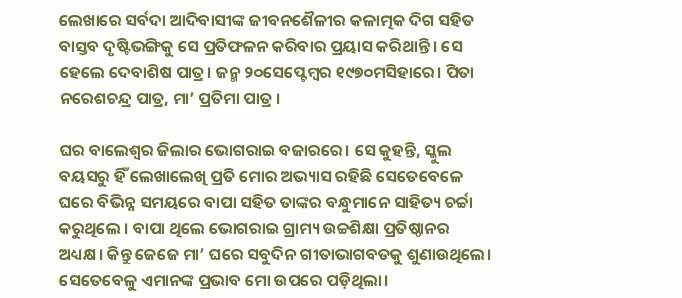ଲେଖାରେ ସର୍ବଦା ଆଦିବାସୀଙ୍କ ଜୀବନଶୈଳୀର କଳାତ୍ମକ ଦିଗ ସହିତ ବାସ୍ତବ ଦୃଷ୍ଟିଭଙ୍ଗିକୁ ସେ ପ୍ରତିଫଳନ କରିବାର ପ୍ରୟାସ କରିଥାନ୍ତି । ସେ ହେଲେ ଦେବାଶିଷ ପାତ୍ର। ଜନ୍ମ ୨୦ସେପ୍ଟେମ୍ବର ୧୯୭୦ମସିହାରେ। ପିତା ନରେଶଚନ୍ଦ୍ର ପାତ୍ର, ମା’ ପ୍ରତିମା ପାତ୍ର ।

ଘର ବାଲେଶ୍ୱର ଜିଲାର ଭୋଗରାଇ ବଜାରରେ। ସେ କୁହନ୍ତି, ସ୍କୁଲ ବୟସରୁ ହିଁ ଲେଖାଲେଖି ପ୍ରତି ମୋର ଅଭ୍ୟାସ ରହିଛି ସେତେବେଳେ ଘରେ ବିଭିନ୍ନ ସମୟରେ ବାପା ସହିତ ତାଙ୍କର ବନ୍ଧୁମାନେ ସାହିତ୍ୟ ଚର୍ଚ୍ଚା କରୁଥିଲେ । ବାପା ଥିଲେ ଭୋଗରାଇ ଗ୍ରାମ୍ୟ ଉଚ୍ଚଶିକ୍ଷା ପ୍ରତିଷ୍ଠାନର ଅଧ୍ୟକ୍ଷ। କିନ୍ତୁ ଜେଜେ ମା’ ଘରେ ସବୁଦିନ ଗୀତାଭାଗବତକୁ ଶୁଣାଉଥିଲେ। ସେତେବେଳୁ ଏମାନଙ୍କ ପ୍ରଭାବ ମୋ ଉପରେ ପଡ଼ିଥିଲା।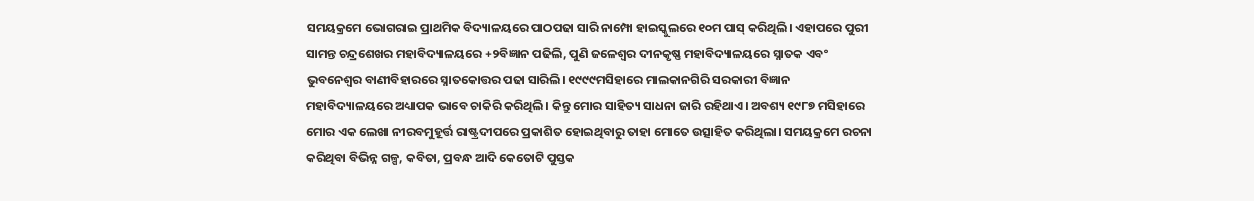ସମୟକ୍ରମେ ଭୋଗରାଇ ପ୍ରାଥମିକ ବିଦ୍ୟାଳୟରେ ପାଠପଢା ସାରି ନାମ୍ପୋ ହାଇସ୍କୁଲରେ ୧୦ମ ପାସ୍‌ କରିଥିଲି। ଏହାପରେ ପୁରୀ ସାମନ୍ତ ଚନ୍ଦ୍ରଶେଖର ମହାବିଦ୍ୟାଳୟରେ +୨ବିଜ୍ଞାନ ପଢିଲି, ପୁଣି ଜଳେଶ୍ୱର ଦୀନକୃଷ୍ଣ ମହାବିଦ୍ୟାଳୟରେ ସ୍ନାତକ ଏବଂ ଭୁବନେଶ୍ୱର ବାଣୀବିହାରରେ ସ୍ନାତକୋତ୍ତର ପଢା ସାରିଲି। ୧୯୯୯ମସିହାରେ ମାଲକାନଗିରି ସରକାରୀ ବିଜ୍ଞାନ ମହାବିଦ୍ୟାଳୟରେ ଅଧ୍ୟାପକ ଭାବେ ଚାକିରି କରିଥିଲି। କିନ୍ତୁ ମୋର ସାହିତ୍ୟ ସାଧନା ଜାରି ରହିଥାଏ। ଅବଶ୍ୟ ୧୯୮୭ ମସିହାରେ ମୋର ଏକ ଲେଖା ନୀରବମୁହୂର୍ତ୍ତ ରାଷ୍ଟ୍ରଦୀପରେ ପ୍ରକାଶିତ ହୋଇଥିବାରୁ ତାହା ମୋତେ ଉତ୍ସାହିତ କରିଥିଲା। ସମୟକ୍ରମେ ରଚନା କରିଥିବା ବିଭିନ୍ନ ଗଳ୍ପ, କବିତା, ପ୍ରବନ୍ଧ ଆଦି କେତୋଟି ପୁସ୍ତକ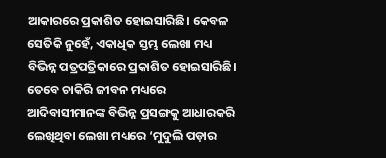ଆକାରରେ ପ୍ରକାଶିତ ହୋଇସାରିଛି। କେବଳ ସେତିକି ନୁହେଁ, ଏକାଧିକ ସ୍ତମ୍ଭ ଲେଖା ମଧ୍ୟ ବିଭିନ୍ନ ପତ୍ରପତ୍ରିକାରେ ପ୍ରକାଶିତ ହୋଇସାରିଛି। ତେବେ ଚାକିରି ଜୀବନ ମଧ୍ୟରେ ଆଦିବାସୀମାନଙ୍କ ବିଭିନ୍ନ ପ୍ରସଙ୍ଗକୁ ଆଧାରକରି ଲେଖିଥିବା ଲେଖା ମଧ୍ୟରେ ‘ମୁଦୁଲି ପଡ଼ାର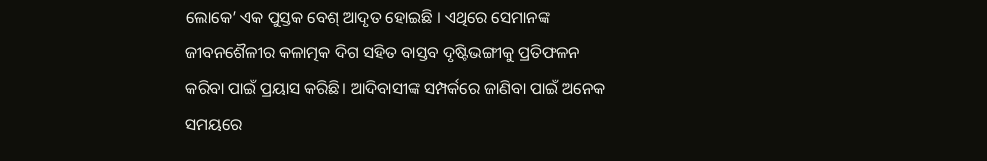ଲୋକେ’ ଏକ ପୁସ୍ତକ ବେଶ୍‌ ଆଦୃତ ହୋଇଛି । ଏଥିରେ ସେମାନଙ୍କ ଜୀବନଶୈଳୀର କଳାତ୍ମକ ଦିଗ ସହିତ ବାସ୍ତବ ଦୃଷ୍ଟିଭଙ୍ଗୀକୁ ପ୍ରତିଫଳନ କରିବା ପାଇଁ ପ୍ରୟାସ କରିଛି। ଆଦିବାସୀଙ୍କ ସମ୍ପର୍କରେ ଜାଣିବା ପାଇଁ ଅନେକ ସମୟରେ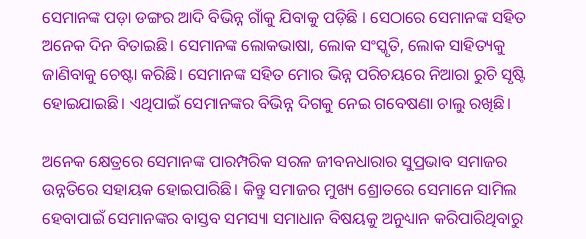ସେମାନଙ୍କ ପଡ଼ା ଡଙ୍ଗର ଆଦି ବିଭିନ୍ନ ଗାଁକୁ ଯିବାକୁ ପଡ଼ିଛି । ସେଠାରେ ସେମାନଙ୍କ ସହିତ ଅନେକ ଦିନ ବିତାଇଛି। ସେମାନଙ୍କ ଲୋକଭାଷା, ଲୋକ ସଂସ୍କୃତି, ଲୋକ ସାହିତ୍ୟକୁ ଜାଣିବାକୁ ଚେଷ୍ଟା କରିଛି। ସେମାନଙ୍କ ସହିତ ମୋର ଭିନ୍ନ ପରିଚୟରେ ନିଆରା ରୁଚି ସୃଷ୍ଟି ହୋଇଯାଇଛି। ଏଥିପାଇଁ ସେମାନଙ୍କର ବିଭିନ୍ନ ଦିଗକୁ ନେଇ ଗବେଷଣା ଚାଲୁ ରଖିଛି।

ଅନେକ କ୍ଷେତ୍ରରେ ସେମାନଙ୍କ ପାରମ୍ପରିକ ସରଳ ଜୀବନଧାରାର ସୁପ୍ରଭାବ ସମାଜର ଉନ୍ନତିରେ ସହାୟକ ହୋଇପାରିଛି। କିନ୍ତୁ ସମାଜର ମୁଖ୍ୟ ଶ୍ରୋତରେ ସେମାନେ ସାମିଲ ହେବାପାଇଁ ସେମାନଙ୍କର ବାସ୍ତବ ସମସ୍ୟା ସମାଧାନ ବିଷୟକୁ ଅନୁଧ୍ୟାନ କରିପାରିଥିବାରୁ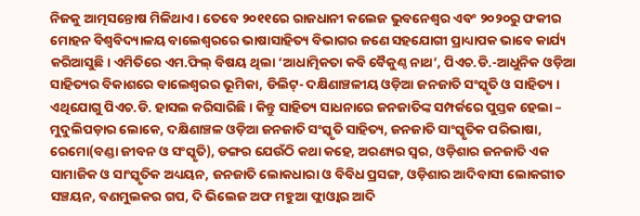ନିଜକୁ ଆତ୍ମସନ୍ତୋଷ ମିଳିଥାଏ। ତେବେ ୨୦୧୧ରେ ରାଜଧାନୀ କଲେଜ ଭୁବନେଶ୍ୱର ଏବଂ ୨୦୨୦ରୁ ଫକୀର ମୋହନ ବିଶ୍ୱବିଦ୍ୟାଳୟ ବାଲେଶ୍ୱରରେ ଭାଷାସାହିତ୍ୟ ବିଭାଗର ଜଣେ ସହଯୋଗୀ ପ୍ରାଧ୍ୟାପକ ଭାବେ କାର୍ଯ୍ୟ କରିଆସୁଛି। ଏମିତିରେ ଏମ.ଫିଲ୍‌ ବିଷୟ ଥିଲା ‘ଆଧାତ୍ମିକତା କବି ବୈକୁଣ୍ଠ ନାଥ’, ପିଏଚ.ଡି.-ଆଧୁନିକ ଓଡ଼ିଆ ସାହିତ୍ୟର ବିକାଶରେ ବାଲେଶ୍ୱରର ଭୂମିକା, ଡିଲିଟ୍‌- ଦକ୍ଷିଣାଞ୍ଚଳୀୟ ଓଡ଼ିଆ ଜନଜାତି ସଂସ୍କୃତି ଓ ସାହିତ୍ୟ । ଏଥିଯୋଗୁ ପିଏଚ.ଡି. ହାସଲ କରିସାରିଛି। କିନ୍ତୁ ସାହିତ୍ୟ ସାଧନାରେ ଜନଜାତିଙ୍କ ସମ୍ପର୍କରେ ପୁସ୍ତକ ହେଲା – ମୁଦୁଲିପଡ଼ାର ଲୋକେ, ଦକ୍ଷିଣାଞ୍ଚଳ ଓଡ଼ିଆ ଜନଜାତି ସଂସ୍କୃତି ସାହିତ୍ୟ, ଜନଜାତି ସାଂସ୍କୃତିକ ପରିଭାଷା, ରେମୋ(ବଣ୍ଡା ଜୀବନ ଓ ସଂସ୍କୃତି), ଡଙ୍ଗର ଯେଉଁଠି କଥା କହେ, ଅରଣ୍ୟର ସ୍ବର, ଓଡ଼ିଶାର ଜନଜାତି ଏକ ସାମାଜିକ ଓ ସାଂସ୍କୃତିକ ଅଧ୍ୟୟନ, ଜନଜାତି ଲୋକଧାରା ଓ ବିବିଧ ପ୍ରସଙ୍ଗ, ଓଡ଼ିଶାର ଆଦିବାସୀ ଲୋକଗୀତ ସଞ୍ଚୟନ, ବଣମୁଲକର ଗପ, ଦି ଭିଲେଜ ଅଫ ମହୁଆ ଫ୍ଲାଓ୍ବାର ଆଦି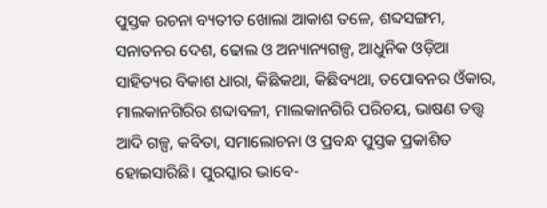ପୁସ୍ତକ ରଚନା ବ୍ୟତୀତ ଖୋଲା ଆକାଶ ତଳେ, ଶବ୍ଦସଙ୍ଗମ, ସନାତନର ଦେଶ, ଢୋଲ ଓ ଅନ୍ୟାନ୍ୟଗଳ୍ପ, ଆଧୁନିକ ଓଡ଼ିଆ ସାହିତ୍ୟର ବିକାଶ ଧାରା, କିଛିକଥା, କିଛିବ୍ୟଥା, ତପୋବନର ଓଁକାର, ମାଲକାନଗିରିର ଶବ୍ଦାବଳୀ, ମାଲକାନଗିରି ପରିଚୟ, ଭାଷଣ ତତ୍ତ୍ୱ ଆଦି ଗଳ୍ପ, କବିତା, ସମାଲୋଚନା ଓ ପ୍ରବନ୍ଧ ପୁସ୍ତକ ପ୍ରକାଶିତ ହୋଇସାରିଛି। ପୁରସ୍କାର ଭାବେ-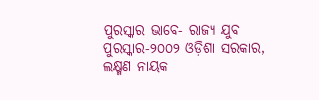ପୁରସ୍କାର ଭାବେ- ରାଜ୍ୟ ଯୁବ ପୁରସ୍କାର-୨୦୦୨ ଓଡ଼ିଶା ସରକାର, ଲକ୍ଷ୍ମଣ ନାୟକ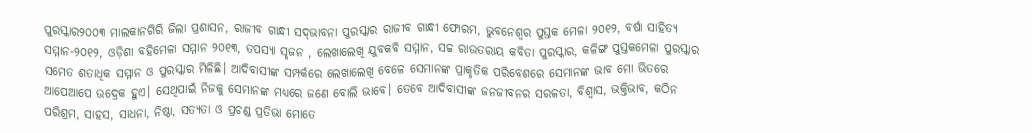ପୁରସ୍କାର୨୦୦୩ ମାଲକାନଗିରି ଜିଲା ପ୍ରଶାସନ, ରାଜୀବ ଗାନ୍ଧୀ ସଦ୍‌ଭାବନା ପୁରସ୍କାର ରାଜୀବ ଗାନ୍ଧୀ ଫୋରମ, ଭୁବନେଶ୍ୱର ପୁସ୍ତକ ମେଳା ୨୦୧୨, ବର୍ଷା ସାହିତ୍ୟ ସମ୍ମାନ-୨୦୧୨, ଓଡ଼ିଶା ବହିମେଳା ସମ୍ମାନ ୨୦୧୩, ତପସ୍ୟା ସୃଜନ , ଲେଖାଲେଖି ଯୁବକବି ସମ୍ମାନ, ସଚ୍ଚ ରାଉତରାୟ କବିତା ପୁରସ୍କାର, କଳିଙ୍ଗ ପୁସ୍ତକମେଳା ପୁରସ୍କାର ସମେତ ଶତାଧିକ ସମ୍ମାନ ଓ ପୁରସ୍କାର ମିଳିଛି। ଆଦିବାସୀଙ୍କ ସମ୍ପର୍କରେ ଲେଖାଲେଖି ବେଳେ ସେମାନଙ୍କ ପ୍ରାକୃତିକ ପରିବେଶରେ ସେମାନଙ୍କ ଭାବ ମୋ ଭିତରେ ଆପେଆପେ ଉଦ୍ରେକ ହୁଏ। ସେଥିପାଇଁ ନିଜକୁ ସେମାନଙ୍କ ମଧ୍ୟରେ ଜଣେ ବୋଲି ଭାବେ। ତେବେ ଆଦିବାସୀଙ୍କ ଜନଜୀବନର ସରଳତା, ବିଶ୍ୱାସ, ଭକ୍ତିଭାବ, କଠିନ ପରିଶ୍ରମ, ସାହସ, ସାଧନା, ନିଷ୍ଠା, ସତ୍ୟତା ଓ ପ୍ରଚଣ୍ଡ ପ୍ରତିଭା ମୋତେ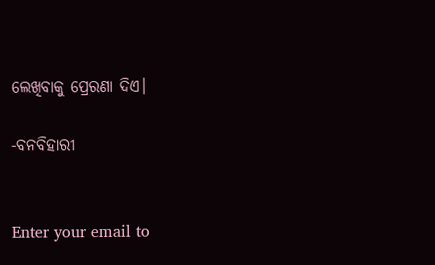ଲେଖିବାକୁ ପ୍ରେରଣା ଦିଏ।

-ବନବିହାରୀ


Enter your email to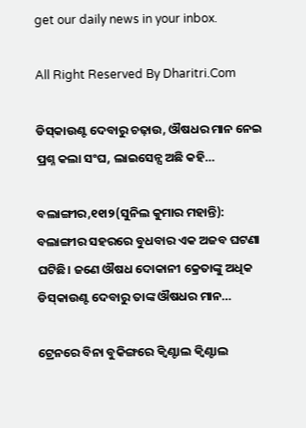get our daily news in your inbox.

All Right Reserved By Dharitri.Com

ଡିସ୍‌କାଉଣ୍ଟ ଦେବାରୁ ଚଢ଼ାଉ, ଔଷଧର ମାନ ନେଇ ପ୍ରଶ୍ନ କଲା ସଂଘ, ଲାଇସେନ୍ସ ଅଛି କହି…

ବଲାଙ୍ଗୀର,୧୧ା୨(ସୁନିଲ କୁମାର ମହାନ୍ତି): ବଲାଙ୍ଗୀର ସହରରେ ବୁଧବାର ଏକ ଅଜବ ଘଟଣା ଘଟିଛି। ଜଣେ ଔଷଧ ଦୋକାନୀ କ୍ରେତାଙ୍କୁ ଅଧିକ ଡିସ୍‌କାଉଣ୍ଟ ଦେବାରୁ ତାଙ୍କ ଔଷଧର ମାନ…

ଟ୍ରେନରେ ବିନା ବୁକିଙ୍ଗରେ କ୍ୱିଣ୍ଟାଲ କ୍ୱିଣ୍ଟାଲ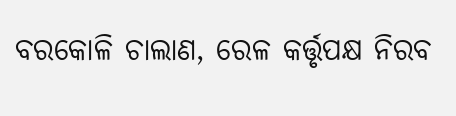ବରକୋଳି ଚାଲାଣ, ରେଳ କର୍ତ୍ତୃପକ୍ଷ ନିରବ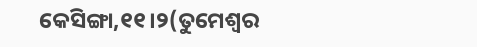କେସିଙ୍ଗା,୧୧।୨(ତୁମେଶ୍ୱର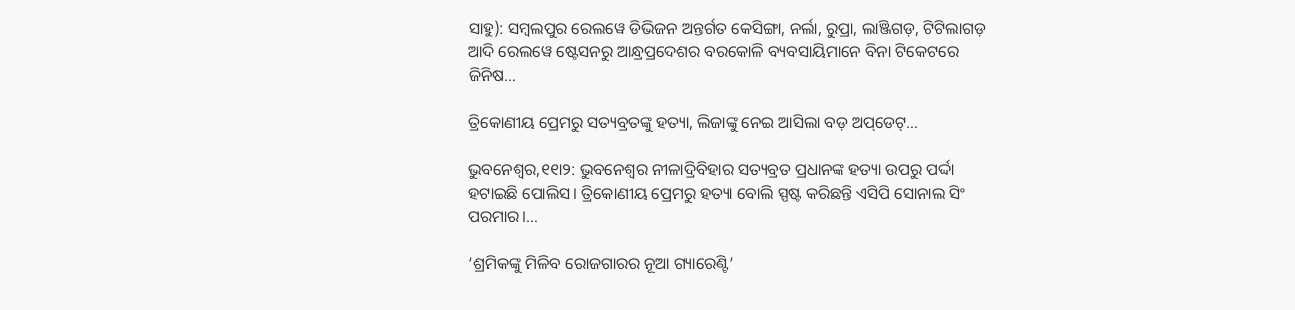ସାହୁ): ସମ୍ବଲପୁର ରେଲୱେ ଡିଭିଜନ ଅନ୍ତର୍ଗତ କେସିଙ୍ଗା, ନର୍ଲା, ରୁପ୍ରା, ଲାଞ୍ଜିଗଡ଼, ଟିଟିଲାଗଡ଼ ଆଦି ରେଲୱେ ଷ୍ଟେସନରୁ ଆନ୍ଧ୍ରପ୍ରଦେଶର ବରକୋଳି ବ୍ୟବସାୟିମାନେ ବିନା ଟିକେଟରେ ଜିନିଷ…

ତ୍ରିକୋଣୀୟ ପ୍ରେମରୁ ସତ୍ୟବ୍ରତଙ୍କୁ ହତ୍ୟା, ଲିଜାଙ୍କୁ ନେଇ ଆସିଲା ବଡ଼ ଅପ୍‌ଡେଟ୍‌…

ଭୁବନେଶ୍ୱର,୧୧ା୨: ଭୁବନେଶ୍ୱର ନୀଳାଦ୍ରିବିହାର ସତ୍ୟବ୍ରତ ପ୍ରଧାନଙ୍କ ହତ୍ୟା ଉପରୁ ପର୍ଦ୍ଦା ହଟାଇଛି ପୋଲିସ। ତ୍ରିକୋଣୀୟ ପ୍ରେମରୁ ହତ୍ୟା ବୋଲି ସ୍ପଷ୍ଟ କରିଛନ୍ତି ଏସିପି ସୋନାଲ ସିଂ ପରମାର।…

‘ଶ୍ରମିକଙ୍କୁ ମିଳିବ ରୋଜଗାରର ନୂଆ ଗ୍ୟାରେଣ୍ଟି’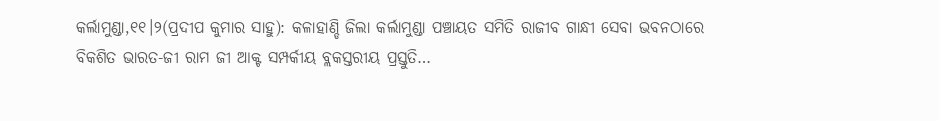କର୍ଲାମୁଣ୍ଡା,୧୧।୨(ପ୍ରଦୀପ କୁମାର ସାହୁ): କଳାହାଣ୍ଡି ଜିଲା କର୍ଲାମୁଣ୍ଡା ପଞ୍ଚାୟତ ସମିତି ରାଜୀବ ଗାନ୍ଧୀ ସେବା ଭବନଠାରେ ବିକଶିତ ଭାରତ-ଜୀ ରାମ ଜୀ ଆକ୍ଟ ସମ୍ପର୍କୀୟ ବ୍ଲକସ୍ତରୀୟ ପ୍ରସ୍ତୁତି…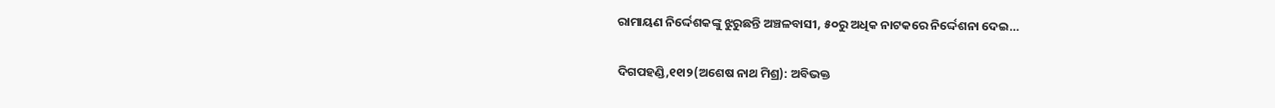ରାମାୟଣ ନିର୍ଦ୍ଦେଶକଙ୍କୁ ଝୁରୁଛନ୍ତି ଅଞ୍ଚଳବାସୀ, ୫୦ରୁ ଅଧିକ ନାଟକରେ ନିର୍ଦ୍ଦେଶନା ଦେଇ…

ଦିଗପହଣ୍ଡି,୧୧ା୨(ଅଶେଷ ନାଥ ମିଶ୍ର): ଅବିଭକ୍ତ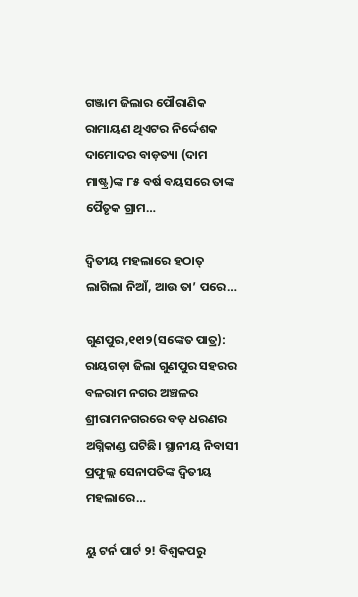ଗଞ୍ଜାମ ଜିଲାର ପୌରାଣିକ ରାମାୟଣ ଥିଏଟର ନିର୍ଦ୍ଦେଶକ ଦାମୋଦର ବାଡ଼ତ୍ୟା (ଦାମ ମାଷ୍ଟ୍ର)ଙ୍କ ୮୫ ବର୍ଷ ବୟସରେ ତାଙ୍କ ପୈତୃକ ଗ୍ରାମ…

ଦ୍ୱିତୀୟ ମହଲାରେ ହଠାତ୍‌ ଲାଗିଲା ନିଆଁ, ଆଉ ତା’ ପରେ…

ଗୁଣପୁର,୧୧ା୨(ସଙ୍କେତ ପାତ୍ର): ରାୟଗଡ଼ା ଜିଲା ଗୁଣପୁର ସହରର ବଳରାମ ନଗର ଅଞ୍ଚଳର ଶ୍ରୀରାମନଗରରେ ବଡ଼ ଧରଣର ଅଗ୍ନିକାଣ୍ଡ ଘଟିଛି। ସ୍ଥାନୀୟ ନିବାସୀ ପ୍ରଫୁଲ୍ଲ ସେନାପତିଙ୍କ ଦ୍ୱିତୀୟ ମହଲାରେ…

ୟୁ ଟର୍ନ ପାର୍ଟ ୨! ବିଶ୍ୱକପରୁ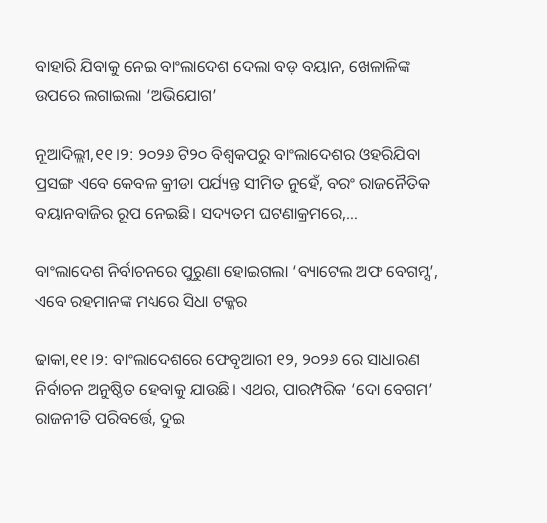ବାହାରି ଯିବାକୁ ନେଇ ବାଂଲାଦେଶ ଦେଲା ବଡ଼ ବୟାନ, ଖେଳାଳିଙ୍କ ଉପରେ ଲଗାଇଲା ‘ଅଭିଯୋଗ’

ନୂଆଦିଲ୍ଲୀ,୧୧।୨: ୨୦୨୬ ଟି୨୦ ବିଶ୍ୱକପରୁ ବାଂଲାଦେଶର ଓହରିଯିବା ପ୍ରସଙ୍ଗ ଏବେ କେବଳ କ୍ରୀଡା ପର୍ଯ୍ୟନ୍ତ ସୀମିତ ନୁହେଁ, ବରଂ ରାଜନୈତିକ ବୟାନବାଜିର ରୂପ ନେଇଛି। ସଦ୍ୟତମ ଘଟଣାକ୍ରମରେ,…

ବାଂଲାଦେଶ ନିର୍ବାଚନରେ ପୁରୁଣା ହୋଇଗଲା ‘ବ୍ୟାଟେଲ ଅଫ ବେଗମ୍ସ’, ଏବେ ରହମାନଙ୍କ ମଧ୍ୟରେ ସିଧା ଟକ୍କର

ଢାକା,୧୧।୨: ବାଂଲାଦେଶରେ ଫେବୃଆରୀ ୧୨, ୨୦୨୬ ରେ ସାଧାରଣ ନିର୍ବାଚନ ଅନୁଷ୍ଠିତ ହେବାକୁ ଯାଉଛି। ଏଥର, ପାରମ୍ପରିକ ‘ଦୋ ବେଗମ’ ରାଜନୀତି ପରିବର୍ତ୍ତେ, ଦୁଇ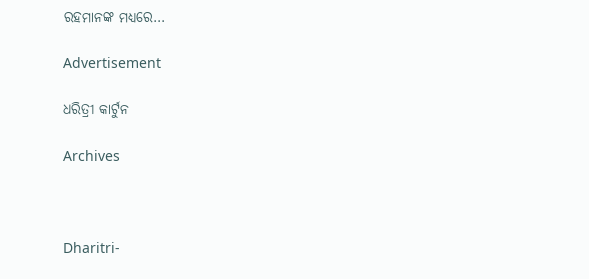ରହମାନଙ୍କ ମଧ୍ୟରେ…

Advertisement

ଧରିତ୍ରୀ କାର୍ଟୁନ

Archives



Dharitri-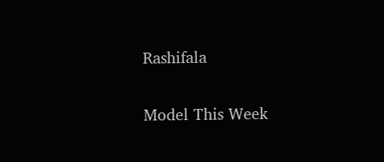Rashifala

Model This Week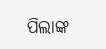ପିଲାଙ୍କ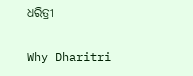ଧରିତ୍ରୀ

Why Dharitri